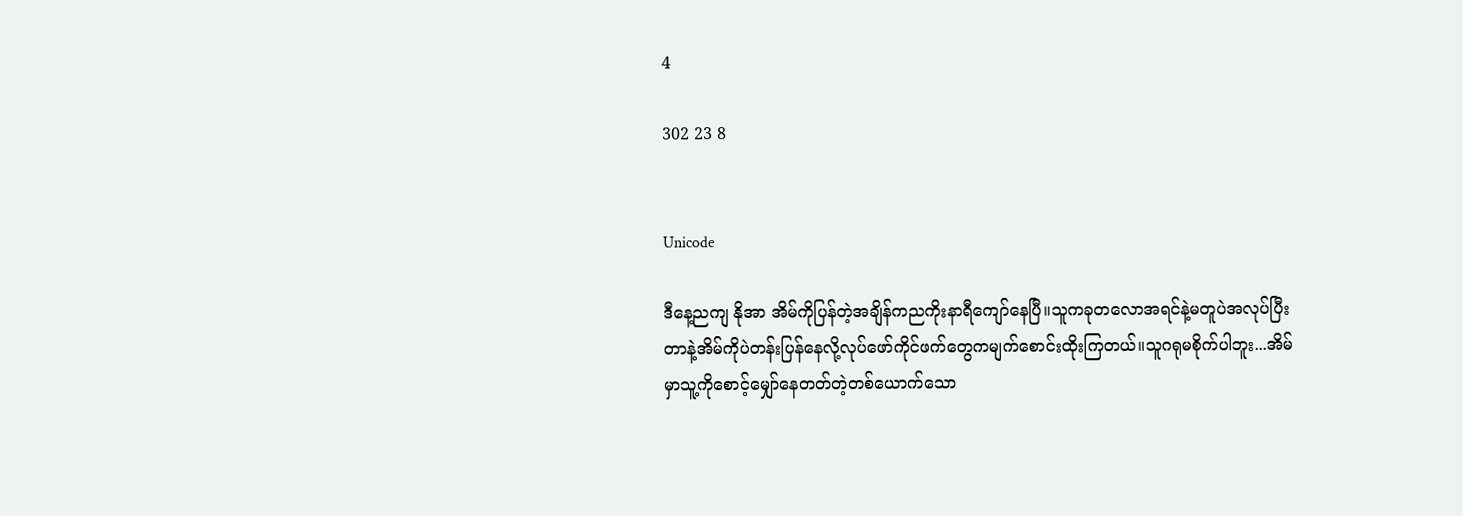4

302 23 8


Unicode

ဒီနေ့ညကျ နိုအာ အိမ်ကိုပြန်တဲ့အချိန်ကညကိုးနာရီကျော်နေပြီ။သူကခုတလောအရင်နဲ့မတူပဲအလုပ်ပြီးတာနဲ့အိမ်ကိုပဲတန်းပြန်နေလို့လုပ်ဖော်ကိုင်ဖက်တွေကမျက်စောင်းထိုးကြတယ်။သူဂရုမစိုက်ပါဘူး...အိမ်မှာသူ့ကိုစောင့်မျှော်နေတတ်တဲ့တစ်ယောက်သော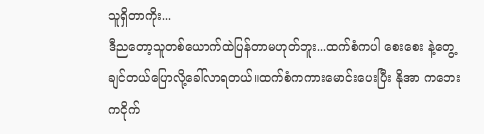သူရှိတာကိုး...
ဒီညတော့သူတစ်ယောက်ထဲပြန်တာမဟုတ်ဘူး...ထက်စံကပါ စေးစေး နဲ့တွေ့ချင်တယ်ပြောလို့ခေါ်လာရတယ်။ထက်စံကကားမောင်းပေးပြီး နိုအာ ကဘေးကငိုက်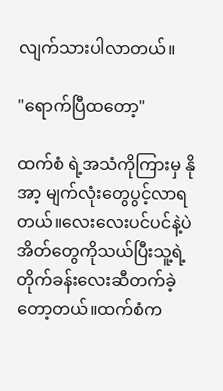လျက်သားပါလာတယ်။

"ရောက်ပြီထတော့"

ထက်စံ ရဲ့အသံကိုကြားမှ နိုအာ့ မျက်လုံးတွေပွင့်လာရတယ်။လေးလေးပင်ပင်နဲ့ပဲအိတ်တွေကိုသယ်ပြီးသူ့ရဲ့တိုက်ခန်းလေးဆီတက်ခဲ့တော့တယ်။ထက်စံက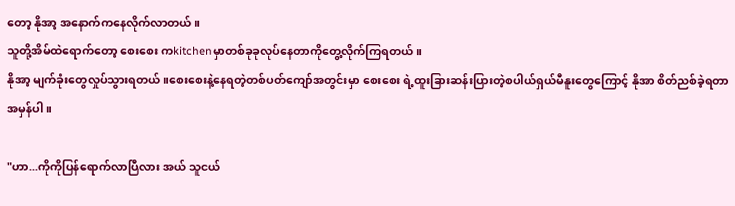တော့ နိုအာ့ အနောက်ကနေလိုက်လာတယ်။
သူတို့အိမ်ထဲရောက်တော့ စေးစေး ကkitchenမှာတစ်ခုခုလုပ်နေတာကိုတွေ့လိုက်ကြရတယ်။
နိုအာ့ မျက်ခုံးတွေလှုပ်သွားရတယ်။စေးစေးနဲ့နေရတဲ့တစ်ပတ်ကျော်အတွင်းမှာ စေးစေး ရဲ့ထူးခြားဆန်းပြားတဲ့စပါယ်ရှယ်မီနူးတွေကြောင့် နိုအာ စိတ်ညစ်ခဲ့ရတာအမှန်ပါ။

"ဟာ...ကိုကိုပြန်ရောက်လာပြီလား အယ် သူငယ်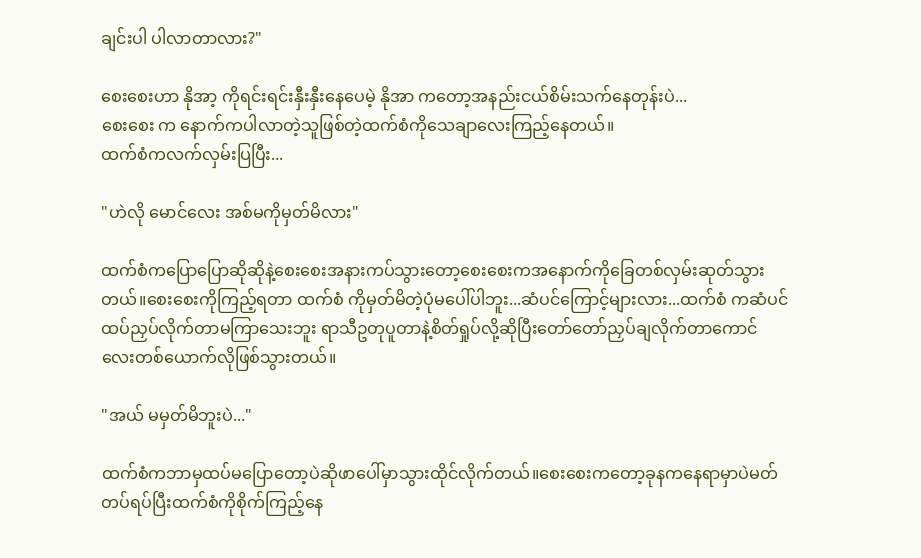ချင်းပါ ပါလာတာလား?"

စေးစေးဟာ နိုအာ့ ကိုရင်းရင်းနှီးနှီးနေပေမဲ့ နိုအာ ကတော့အနည်းငယ်စိမ်းသက်နေတုန်းပဲ...
စေးစေး က နောက်ကပါလာတဲ့သူဖြစ်တဲ့ထက်စံကိုသေချာလေးကြည့်နေတယ်။
ထက်စံကလက်လှမ်းပြပြီး...

"ဟဲလို မောင်လေး အစ်မကိုမှတ်မိလား"

ထက်စံကပြောပြောဆိုဆိုနဲ့စေးစေးအနားကပ်သွားတော့စေးစေးကအနောက်ကိုခြေတစ်လှမ်းဆုတ်သွားတယ်။စေးစေးကိုကြည့်ရတာ ထက်စံ ကိုမှတ်မိတဲ့ပုံမပေါ်ပါဘူး...ဆံပင်ကြောင့်များလား...ထက်စံ ကဆံပင်ထပ်ညှပ်လိုက်တာမကြာသေးဘူး ရာသီဥတုပူတာနဲ့စိတ်ရှုပ်လို့ဆိုပြီးတော်တော်ညှပ်ချလိုက်တာကောင်လေးတစ်ယောက်လိုဖြစ်သွားတယ်။

"အယ် မမှတ်မိဘူးပဲ..."

ထက်စံကဘာမှထပ်မပြောတော့ပဲဆိုဖာပေါ်မှာသွားထိုင်လိုက်တယ်။စေးစေးကတော့ခုနကနေရာမှာပဲမတ်တပ်ရပ်ပြီးထက်စံကိုစိုက်ကြည့်နေ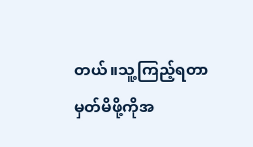တယ်။သူ့ကြည့်ရတာမှတ်မိဖို့ကိုအ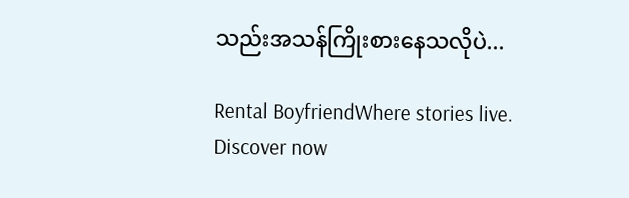သည်းအသန်ကြိုးစားနေသလိုပဲ...

Rental BoyfriendWhere stories live. Discover now